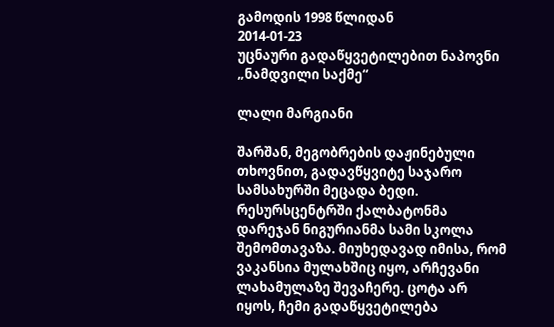გამოდის 1998 წლიდან
2014-01-23
უცნაური გადაწყვეტილებით ნაპოვნი „ნამდვილი საქმე“

ლალი მარგიანი

შარშან, მეგობრების დაჟინებული თხოვნით, გადავწყვიტე საჯარო სამსახურში მეცადა ბედი. რესურსცენტრში ქალბატონმა დარეჯან ნიგურიანმა სამი სკოლა შემომთავაზა. მიუხედავად იმისა, რომ ვაკანსია მულახშიც იყო, არჩევანი ლახამულაზე შევაჩერე. ცოტა არ იყოს, ჩემი გადაწყვეტილება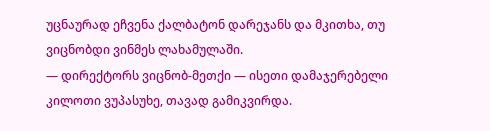უცნაურად ეჩვენა ქალბატონ დარეჯანს და მკითხა, თუ ვიცნობდი ვინმეს ლახამულაში.
— დირექტორს ვიცნობ-მეთქი — ისეთი დამაჯერებელი კილოთი ვუპასუხე, თავად გამიკვირდა.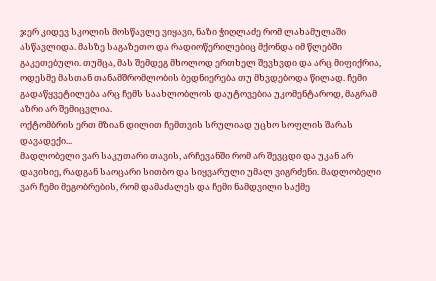ჯერ კიდევ სკოლის მოსწავლე ვიყავი, ნაზი ჭიღლაძე რომ ლახამულაში ასწავლიდა. მასზე საგაზეთო და რადიოწერილებიც მქონდა იმ წლებში გაკეთებული. თუმცა, მას შემდეგ მხოლოდ ერთხელ შევხვდი და არც მიფიქრია, ოდესმე მასთან თანამშრომლობის ბედნიერება თუ მხვდებოდა წილად. ჩემი გადაწყვეტილება არც ჩემს საახლობლოს დაუტოვებია უკომენტაროდ, მაგრამ აზრი არ შემიცვლია.
ოქტომბრის ერთ მზიან დილით ჩემთვის სრულიად უცხო სოფლის შარას დავადექი...
მადლობელი ვარ საკუთარი თავის, არჩევანში რომ არ შევცდი და უკან არ დავიხიე, რადგან საოცარი სითბო და სიყვარული უმალ ვიგრძენი. მადლობელი ვარ ჩემი მეგობრების, რომ დამაძალეს და ჩემი ნამდვილი საქმე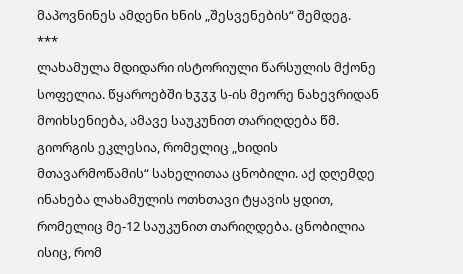მაპოვნინეს ამდენი ხნის „შესვენების“ შემდეგ.
***
ლახამულა მდიდარი ისტორიული წარსულის მქონე სოფელია. წყაროებში ხჳჳჳ ს-ის მეორე ნახევრიდან მოიხსენიება, ამავე საუკუნით თარიღდება წმ. გიორგის ეკლესია, რომელიც „ხიდის მთავარმოწამის“ სახელითაა ცნობილი. აქ დღემდე ინახება ლახამულის ოთხთავი ტყავის ყდით, რომელიც მე-12 საუკუნით თარიღდება. ცნობილია ისიც, რომ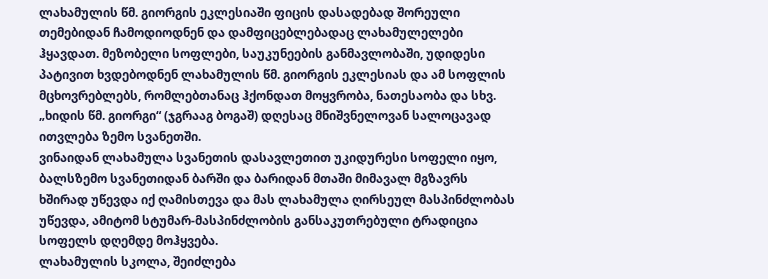ლახამულის წმ. გიორგის ეკლესიაში ფიცის დასადებად შორეული თემებიდან ჩამოდიოდნენ და დამფიცებლებადაც ლახამულელები ჰყავდათ. მეზობელი სოფლები, საუკუნეების განმავლობაში, უდიდესი პატივით ხვდებოდნენ ლახამულის წმ. გიორგის ეკლესიას და ამ სოფლის მცხოვრებლებს, რომლებთანაც ჰქონდათ მოყვრობა, ნათესაობა და სხვ. „ხიდის წმ. გიორგი“ (ჯგრააგ ბოგაშ) დღესაც მნიშვნელოვან სალოცავად ითვლება ზემო სვანეთში.
ვინაიდან ლახამულა სვანეთის დასავლეთით უკიდურესი სოფელი იყო, ბალსზემო სვანეთიდან ბარში და ბარიდან მთაში მიმავალ მგზავრს ხშირად უწევდა იქ ღამისთევა და მას ლახამულა ღირსეულ მასპინძლობას უწევდა, ამიტომ სტუმარ-მასპინძლობის განსაკუთრებული ტრადიცია სოფელს დღემდე მოჰყვება.
ლახამულის სკოლა, შეიძლება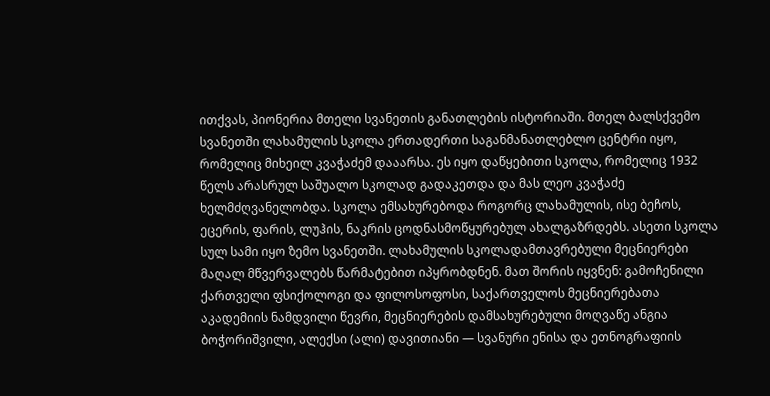ითქვას, პიონერია მთელი სვანეთის განათლების ისტორიაში. მთელ ბალსქვემო სვანეთში ლახამულის სკოლა ერთადერთი საგანმანათლებლო ცენტრი იყო, რომელიც მიხეილ კვაჭაძემ დააარსა. ეს იყო დაწყებითი სკოლა, რომელიც 1932 წელს არასრულ საშუალო სკოლად გადაკეთდა და მას ლეო კვაჭაძე ხელმძღვანელობდა. სკოლა ემსახურებოდა როგორც ლახამულის, ისე ბეჩოს, ეცერის, ფარის, ლუჰის, ნაკრის ცოდნასმოწყურებულ ახალგაზრდებს. ასეთი სკოლა სულ სამი იყო ზემო სვანეთში. ლახამულის სკოლადამთავრებული მეცნიერები მაღალ მწვერვალებს წარმატებით იპყრობდნენ. მათ შორის იყვნენ: გამოჩენილი ქართველი ფსიქოლოგი და ფილოსოფოსი, საქართველოს მეცნიერებათა აკადემიის ნამდვილი წევრი, მეცნიერების დამსახურებული მოღვაწე ანგია ბოჭორიშვილი, ალექსი (ალი) დავითიანი — სვანური ენისა და ეთნოგრაფიის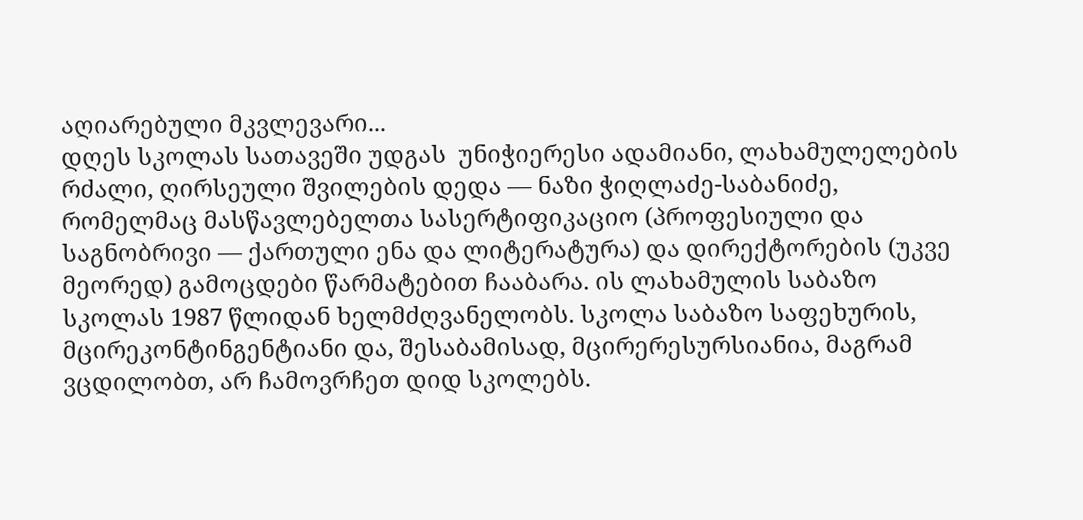აღიარებული მკვლევარი...
დღეს სკოლას სათავეში უდგას  უნიჭიერესი ადამიანი, ლახამულელების რძალი, ღირსეული შვილების დედა — ნაზი ჭიღლაძე-საბანიძე, რომელმაც მასწავლებელთა სასერტიფიკაციო (პროფესიული და საგნობრივი — ქართული ენა და ლიტერატურა) და დირექტორების (უკვე მეორედ) გამოცდები წარმატებით ჩააბარა. ის ლახამულის საბაზო სკოლას 1987 წლიდან ხელმძღვანელობს. სკოლა საბაზო საფეხურის, მცირეკონტინგენტიანი და, შესაბამისად, მცირერესურსიანია, მაგრამ ვცდილობთ, არ ჩამოვრჩეთ დიდ სკოლებს.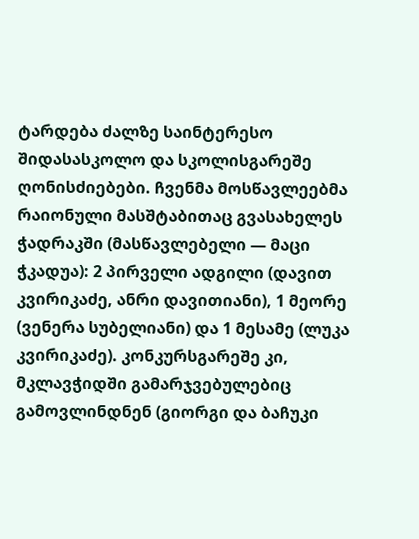ტარდება ძალზე საინტერესო შიდასასკოლო და სკოლისგარეშე  ღონისძიებები. ჩვენმა მოსწავლეებმა რაიონული მასშტაბითაც გვასახელეს ჭადრაკში (მასწავლებელი — მაცი ჭკადუა): 2 პირველი ადგილი (დავით კვირიკაძე, ანრი დავითიანი), 1 მეორე (ვენერა სუბელიანი) და 1 მესამე (ლუკა კვირიკაძე). კონკურსგარეშე კი, მკლავჭიდში გამარჯვებულებიც გამოვლინდნენ (გიორგი და ბაჩუკი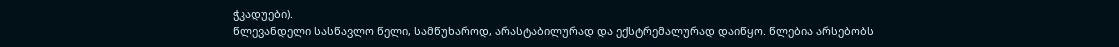ჭკადუები).
წლევანდელი სასწავლო წელი, სამწუხაროდ, არასტაბილურად და ექსტრემალურად დაიწყო. წლებია არსებობს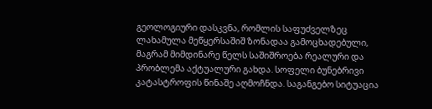გეოლოგიური დასკვნა, რომლის საფუძველზეც ლახამულა მეწყერსაშიშ ზონადაა გამოცხადებული, მაგრამ მიმდინარე წელს საშიშროება რეალური და პრობლემა აქტუალური გახდა. სოფელი ბუნებრივი კატასტროფის წინაშე აღმოჩნდა. საგანგებო სიტუაცია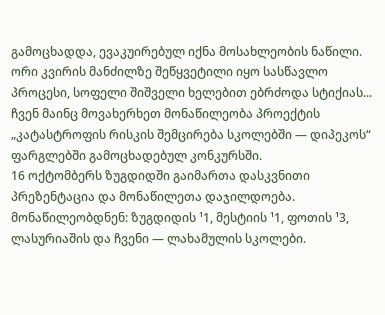გამოცხადდა, ევაკუირებულ იქნა მოსახლეობის ნაწილი. ორი კვირის მანძილზე შეწყვეტილი იყო სასწავლო პროცესი, სოფელი შიშველი ხელებით ებრძოდა სტიქიას... ჩვენ მაინც მოვახერხეთ მონაწილეობა პროექტის „კატასტროფის რისკის შემცირება სკოლებში — დიპეკოს“ ფარგლებში გამოცხადებულ კონკურსში.
16 ოქტომბერს ზუგდიდში გაიმართა დასკვნითი პრეზენტაცია და მონაწილეთა დაჯილდოება. მონაწილეობდნენ: ზუგდიდის ¹1, მესტიის ¹1, ფოთის ¹3, ლასურიაშის და ჩვენი — ლახამულის სკოლები.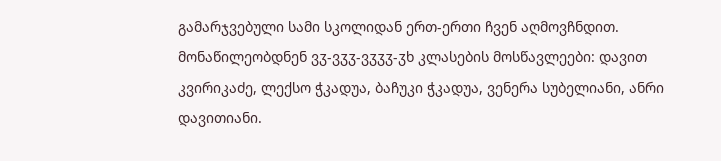გამარჯვებული სამი სკოლიდან ერთ-ერთი ჩვენ აღმოვჩნდით. მონაწილეობდნენ ვჳ-ვჳჳ-ვჳჳჳ-ჳხ კლასების მოსწავლეები: დავით კვირიკაძე, ლექსო ჭკადუა, ბაჩუკი ჭკადუა, ვენერა სუბელიანი, ანრი დავითიანი.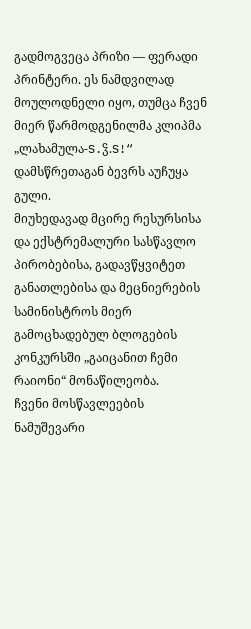გადმოგვეცა პრიზი — ფერადი პრინტერი. ეს ნამდვილად მოულოდნელი იყო, თუმცა ჩვენ მიერ წარმოდგენილმა კლიპმა „ლახამულა-S.ჴ.S!“ დამსწრეთაგან ბევრს აუჩუყა გული.
მიუხედავად მცირე რესურსისა და ექსტრემალური სასწავლო პირობებისა, გადავწყვიტეთ განათლებისა და მეცნიერების სამინისტროს მიერ გამოცხადებულ ბლოგების კონკურსში „გაიცანით ჩემი რაიონი“ მონაწილეობა.
ჩვენი მოსწავლეების ნამუშევარი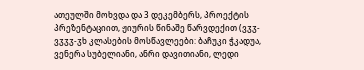ათეულში მოხვდა და 3 დეკემბერს, პროექტის პრეზენტაციით, ჟიურის წინაშე წარვდექით (ვჳჳ-ვჳჳჳ-ჳხ კლასების მოსწავლეები: ბაჩუკი ჭკადუა, ვენერა სუბელიანი, ანრი დავითიანი, ლედი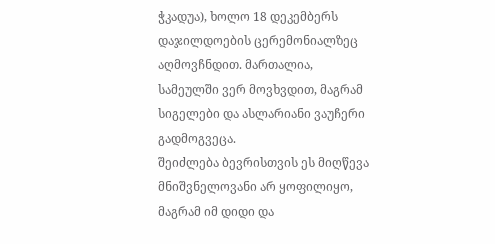ჭკადუა), ხოლო 18 დეკემბერს დაჯილდოების ცერემონიალზეც აღმოვჩნდით. მართალია, სამეულში ვერ მოვხვდით, მაგრამ სიგელები და ასლარიანი ვაუჩერი გადმოგვეცა.
შეიძლება ბევრისთვის ეს მიღწევა მნიშვნელოვანი არ ყოფილიყო, მაგრამ იმ დიდი და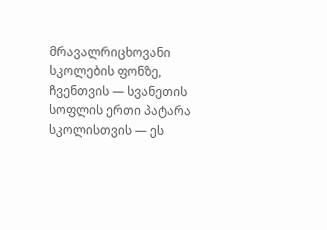მრავალრიცხოვანი სკოლების ფონზე, ჩვენთვის — სვანეთის სოფლის ერთი პატარა სკოლისთვის — ეს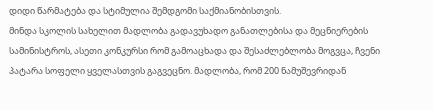დიდი წარმატება და სტიმულია შემდგომი საქმიანობისთვის.
მინდა სკოლის სახელით მადლობა გადავუხადო განათლებისა და მეცნიერების სამინისტროს, ასეთი კონკურსი რომ გამოაცხადა და შესაძლებლობა მოგვცა, ჩვენი პატარა სოფელი ყველასთვის გაგვეცნო. მადლობა, რომ 200 ნამუშევრიდან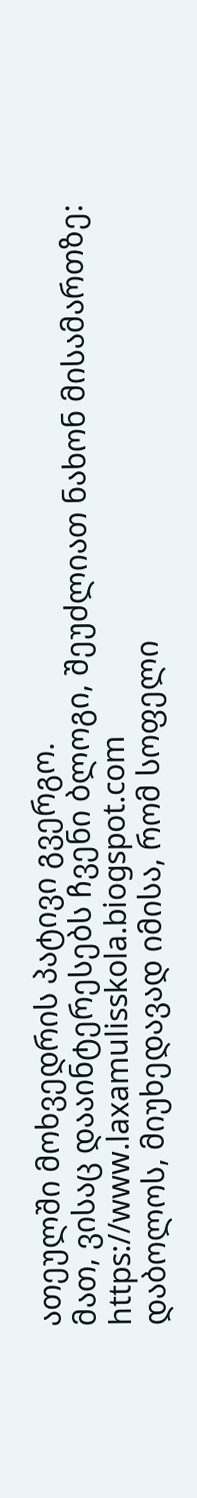ათეულში მოხვედრის პატივი გვერგო.
მათ, ვისაც დააინტერესებს ჩვენი ბლოგი, შეუძლიათ ნახონ მისამართზე: https://www.laxamulisskola.biogspot.com
დაბოლოს, მიუხედავად იმისა, რომ სოფელი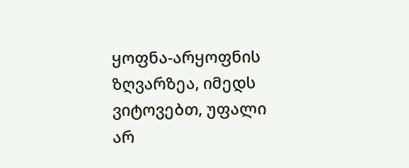ყოფნა-არყოფნის ზღვარზეა, იმედს ვიტოვებთ, უფალი არ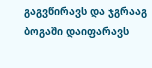გაგვწირავს და ჯგრააგ ბოგაში დაიფარავს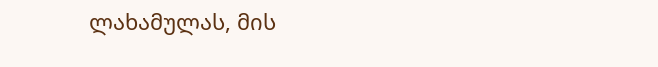ლახამულას, მის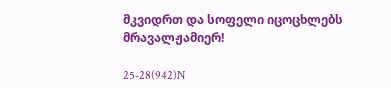მკვიდრთ და სოფელი იცოცხლებს მრავალჟამიერ!

25-28(942)N